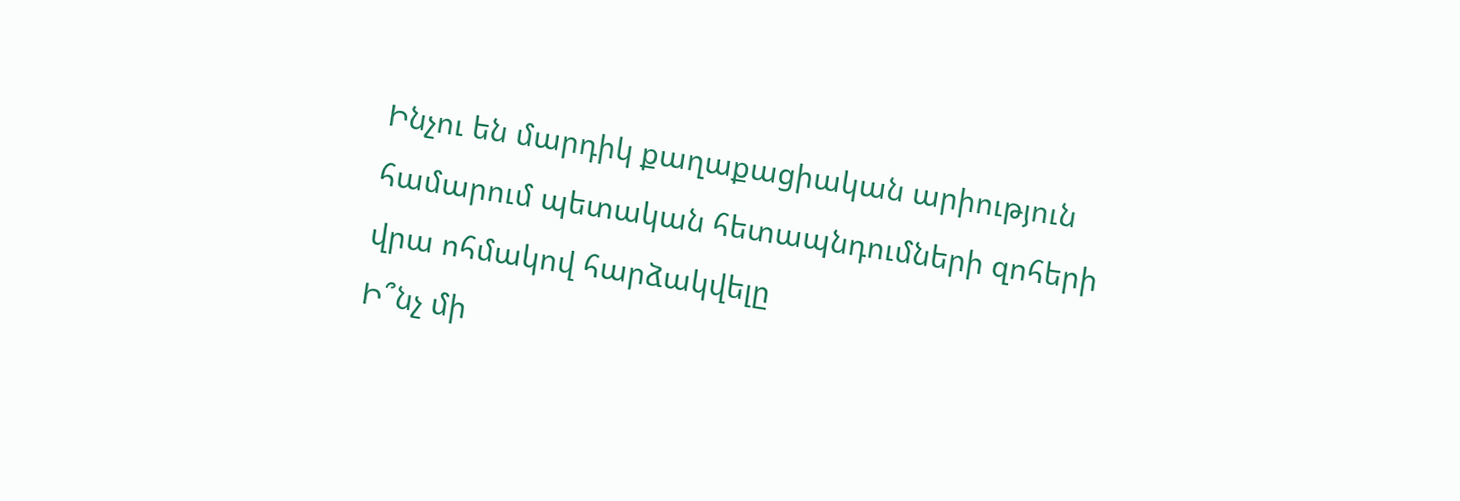Ինչու են մարդիկ քաղաքացիական արիություն համարում պետական հետապնդումների զոհերի վրա ոհմակով հարձակվելը
Ի՞նչ մի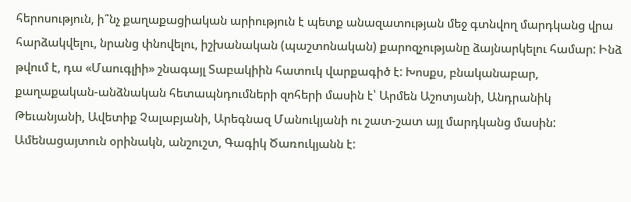հերոսություն, ի՞նչ քաղաքացիական արիություն է պետք անազատության մեջ գտնվող մարդկանց վրա հարձակվելու, նրանց փնովելու, իշխանական (պաշտոնական) քարոզչությանը ձայնարկելու համար: Ինձ թվում է, դա «Մաուգլիի» շնագայլ Տաբակիին հատուկ վարքագիծ է: Խոսքս, բնականաբար, քաղաքական-անձնական հետապնդումների զոհերի մասին է՝ Արմեն Աշոտյանի, Անդրանիկ Թեւանյանի, Ավետիք Չալաբյանի, Արեգնազ Մանուկյանի ու շատ-շատ այլ մարդկանց մասին: Ամենացայտուն օրինակն, անշուշտ, Գագիկ Ծառուկյանն է: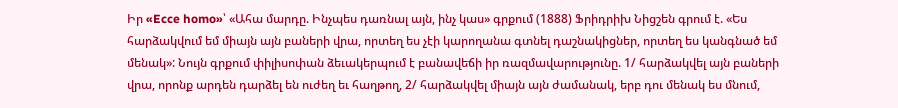Իր «Ecce homo»՝ «Ահա մարդը. Ինչպես դառնալ այն, ինչ կաս» գրքում (1888) Ֆրիդրիխ Նիցշեն գրում է. «Ես հարձակվում եմ միայն այն բաների վրա, որտեղ ես չէի կարողանա գտնել դաշնակիցներ, որտեղ ես կանգնած եմ մենակ»: Նույն գրքում փիլիսոփան ձեւակերպում է բանավեճի իր ռազմավարությունը. 1/ հարձակվել այն բաների վրա, որոնք արդեն դարձել են ուժեղ եւ հաղթող, 2/ հարձակվել միայն այն ժամանակ, երբ դու մենակ ես մնում,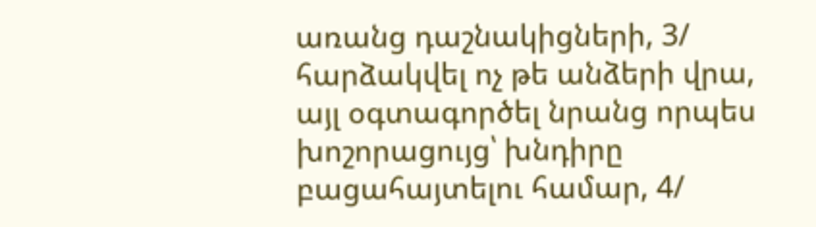առանց դաշնակիցների, 3/ հարձակվել ոչ թե անձերի վրա, այլ օգտագործել նրանց որպես խոշորացույց՝ խնդիրը բացահայտելու համար, 4/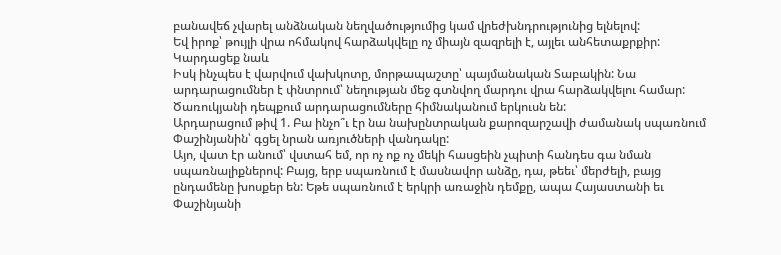բանավեճ չվարել անձնական նեղվածությումից կամ վրեժխնդրությունից ելնելով:
Եվ իրոք՝ թույլի վրա ոհմակով հարձակվելը ոչ միայն զազրելի է, այլեւ անհետաքրքիր:
Կարդացեք նաև
Իսկ ինչպես է վարվում վախկոտը, մորթապաշտը՝ պայմանական Տաբակին: Նա արդարացումներ է փնտրում՝ նեղության մեջ գտնվող մարդու վրա հարձակվելու համար: Ծառուկյանի դեպքում արդարացումները հիմնականում երկուսն են:
Արդարացում թիվ 1. Բա ինչո՞ւ էր նա նախընտրական քարոզարշավի ժամանակ սպառնում Փաշինյանին՝ գցել նրան առյուծների վանդակը:
Այո, վատ էր անում՝ վստահ եմ, որ ոչ ոք ոչ մեկի հասցեին չպիտի հանդես գա նման սպառնալիքներով: Բայց, երբ սպառնում է մասնավոր անձը, դա, թեեւ՝ մերժելի, բայց ընդամենը խոսքեր են: Եթե սպառնում է երկրի առաջին դեմքը, ապա Հայաստանի եւ Փաշինյանի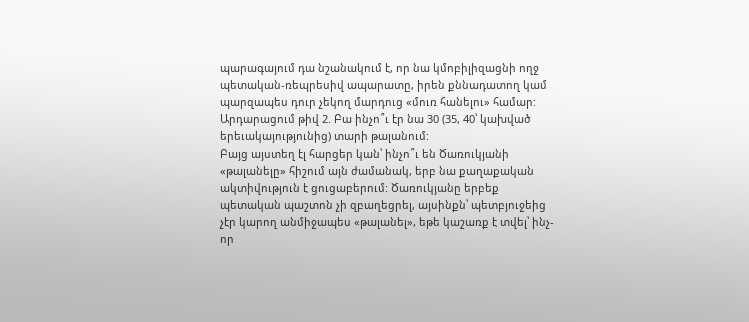պարագայում դա նշանակում է, որ նա կմոբիլիզացնի ողջ պետական-ռեպրեսիվ ապարատը, իրեն քննադատող կամ պարզապես դուր չեկող մարդուց «մուռ հանելու» համար:
Արդարացում թիվ 2. Բա ինչո՞ւ էր նա 30 (35, 40՝ կախված երեւակայությունից) տարի թալանում:
Բայց այստեղ էլ հարցեր կան՝ ինչո՞ւ են Ծառուկյանի «թալանելը» հիշում այն ժամանակ, երբ նա քաղաքական ակտիվություն է ցուցաբերում: Ծառուկյանը երբեք պետական պաշտոն չի զբաղեցրել, այսինքն՝ պետբյուջեից չէր կարող անմիջապես «թալանել», եթե կաշառք է տվել՝ ինչ-որ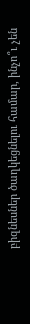բիզնեսներ ծաղկեցնելու համար, ինչո՞ւ չեն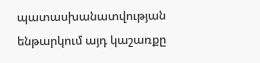պատասխանատվության ենթարկում այդ կաշառքը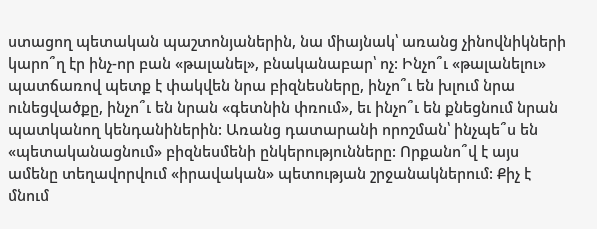ստացող պետական պաշտոնյաներին, նա միայնակ՝ առանց չինովնիկների կարո՞ղ էր ինչ-որ բան «թալանել», բնականաբար՝ ոչ: Ինչո՞ւ «թալանելու» պատճառով պետք է փակվեն նրա բիզնեսները, ինչո՞ւ են խլում նրա ունեցվածքը, ինչո՞ւ են նրան «գետնին փռում», եւ ինչո՞ւ են քնեցնում նրան պատկանող կենդանիներին: Առանց դատարանի որոշման՝ ինչպե՞ս են «պետականացնում» բիզնեսմենի ընկերությունները: Որքանո՞վ է այս ամենը տեղավորվում «իրավական» պետության շրջանակներում: Քիչ է մնում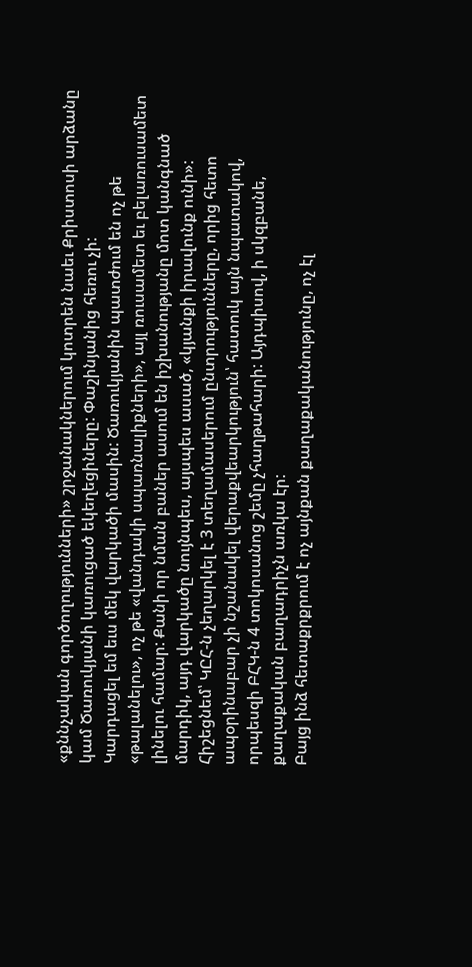«քննչական գործողությունների» շրջանակներում կոտրեն նաեւ Քրիստոսի արձանը կամ Ծառուկյանի կառուցած եկեղեցիները: Փաշինյանից հեռու չի:
Կարդացել եմ եւս մեկ վարկածի մասին: Ծառուկյանին պատժում են ոչ թե «թալանելու», ոչ թե «վանդակի սպառնալիքների», այլ ռուսամետ եւ բելառուսամետ լինելու համար: Քանի որ նման բաներ ասում են իշխանությանը մոտ կանգնած մարդիկ, այդ վարկածը նույնպես, այսպես ասած, «կյանքի իրավունք ունի»:
Հիշեցնեմ՝ ԿԸՀ-ն չեղարկել է 3 տեղամասերում ընտրությունները, որից հետո ապօրինաբար չի նշանակել վերաքվեարկություն՝ հատուկ այն նպատակով, որպեսզի ԲՀԿ-ն 4 տոկոսանոց շեմը չհաղթահարի: Այդպիսով, ի սկզբանե, քաղաքական բաղադրիչն առկա էր:
Բայց ինձ հետաքրքրում է ոչ այնքան քաղաքականությունը, ոչ էլ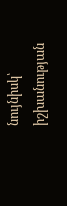նույնիսկ՝ իշխանության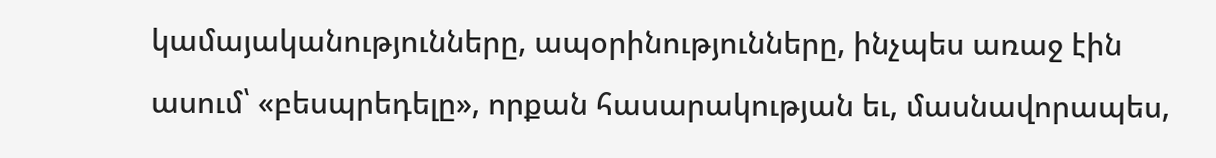կամայականությունները, ապօրինությունները, ինչպես առաջ էին ասում՝ «բեսպրեդելը», որքան հասարակության եւ, մասնավորապես,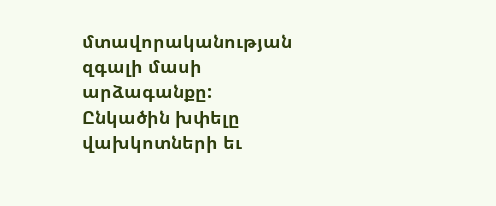մտավորականության զգալի մասի արձագանքը:
Ընկածին խփելը վախկոտների եւ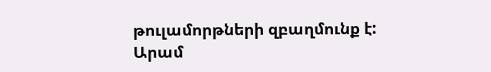թուլամորթների զբաղմունք է:
Արամ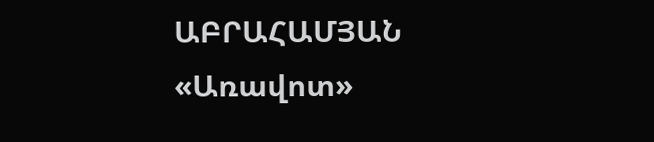ԱԲՐԱՀԱՄՅԱՆ
«Առավոտ»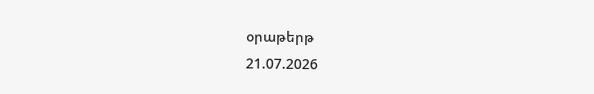օրաթերթ
21.07.2026